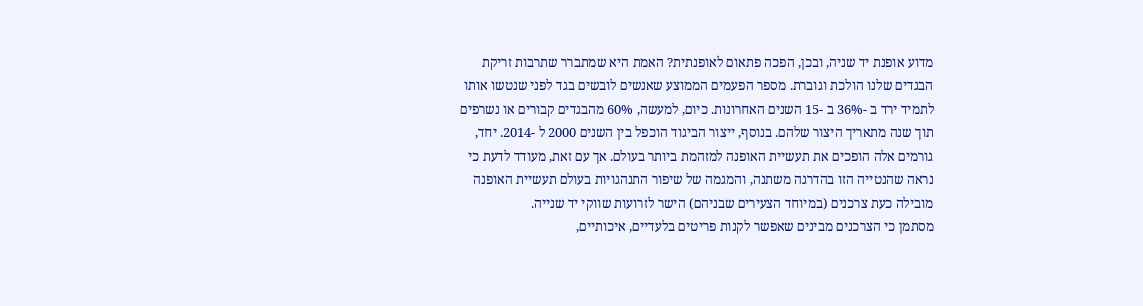מדוע אופנת יד שניה, ובכן, הפכה פתאום לאופנתית? האמת היא שמתברר שתרבות זריקת הבגדים שלנו הולכת וגוברת. מספר הפעמים הממוצע שאנשים לובשים בגד לפני שנטשו אותו לתמיד ירד ב -36% ב -15 השנים האחרונות. כיום, למעשה, 60% מהבגדים קבורים או נשרפים תוך שנה מתאריך היצור שלהם. בנוסף, ייצור הביגוד הוכפל בין השנים 2000 ל -2014. יחד, גורמים אלה הופכים את תעשיית האופנה למזהמת ביותר בעולם. אך עם זאת, מעודד לדעת כי נראה שהנטייה הזו בהדרגה משתנה, והמגמה של שיפור התנהגויות בעולם תעשיית האופנה מובילה כעת צרכנים (במיוחד הצעירים שבניהם) הישר לזרועות שווקי יד שנייה.
מסתמן כי הצרכנים מבינים שאפשר לקנות פריטים בלעדיים, איכותיים,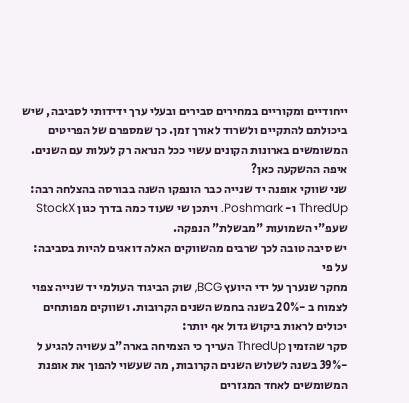ייחודיים ומקוריים במחירים סבירים ובעלי ערך ידידותי לסביבה, שיש ביכולתם להתקיים ולשרוד לאורך זמן. כך שמספרם של הפריטים המשומשים בארונות הקונים עשוי ככל הנראה רק לעלות עם השנים.
איפה ההשקעה כאן?
שני שווקי אופנה יד שנייה כבר הונפקו השנה בבורסה בהצלחה רבה: ThredUp ו- Poshmark. ויתכן שי שעוד כמה בדרך כגון StockX שעפ"י השמועות "מבשלת" הנפקה.
יש סיבה טובה לכך שרבים מהשווקים האלה דואגים להיות בסביבה: על פי
מחקר שנערך על ידי היועץ BCG, שוק הביגוד העולמי יד שנייה צפוי לצמוח ב -20% בשנה בחמש השנים הקרובות. ושווקים מפותחים יכולים לראות ביקוש גדול אף יותר:
סקר שהזמין ThredUp העריך כי הצמיחה בארה"ב עשויה להגיע ל -39% בשנה לשלוש השנים הקרובות, מה שעשוי להפוך את אופנת המשומשים לאחד המגזרים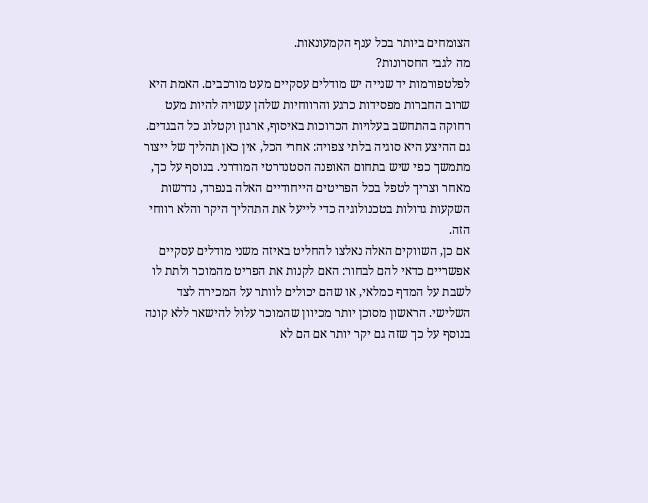הצומחים ביותר בכל ענף הקמעונאות.
מה לגבי החסרונות?
לפלטפורמות יד שנייה יש מודלים עסקיים מעט מורכבים. האמת היא שרוב החברות מפסידות כרגע והרווחיות שלהן עשויה להיות מעט רחוקה בהתחשב בעלויות הכרוכות באיסוף, ארגון וקטלוג כל הבגדים. גם ההיצע היא סוגיה בלתי צפויה: אחרי הכל, אין כאן תהליך של ייצור מתמשך כפי שיש בתחום האופנה הסטנדרטי המודרני. בנוסף על כך, מאחר וצריך לטפל בכל הפריטים הייחודיים האלה בנפרד, נדרשות השקעות גדולות בטכנולוגיה כדי לייעל את התהליך היקר והלא רווחי הזה.
אם כן, השווקים האלה נאלצו להחליט באיזה משני מודלים עסקיים אפשריים כדאי להם לבחור: האם לקנות את הפריט מהמוכר ולתת לו לשבת על המדף כמלאי, או שהם יכולים לוותר על המכירה לצד השלישי. הראשון מסוכן יותר מכיוון שהמוכר עלול להישאר ללא קונה בנוסף על כך שזה גם יקר יותר אם הם לא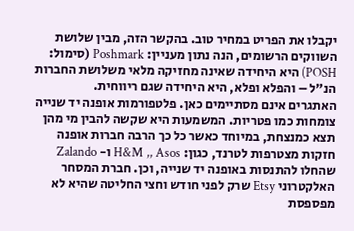יקבלו את הפריט במחיר טוב. בהקשר הזה, מבין שלושת השווקים הרשומים, הנה נתון מעניין: Poshmark (סימול: POSH) היא היחידה שאינה מחזיקה מלאי משלושת החברות הנ"ל – והפלא ופלא, היא היחידה שגם ריווחית.
האתגרים אינם מסתיימים כאן. פלטפורמות אופנה יד שנייה צומחות כמו פטריות. המשמעות היא שקשה להבין מי מהן תצא כמנצחת, במיוחד כאשר כל כך הרבה חברות אופנה חזקות מצטרפות לטרנד, כגון: H&M ,, Asos ו- Zalando שהחלו להתנסות באופנה יד שנייה, וכן. חברת המסחר האלקטרוני Etsy שרק לפני חודש וחצי החליטה שהיא לא מפספסת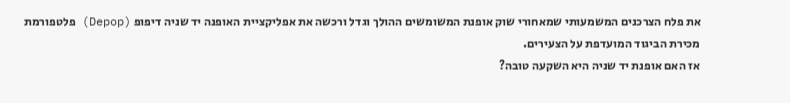את פלח הצרכנים המשמעותי שמאחורי שוק אופנת המשומשים ההולך וגדל ורכשה את אפליקציית האופנה יד שניה דיפופ (Depop) פלטפורמת מכירת הביגוד המועדפת על הצעירים.
אז האם אופנת יד שניה היא השקעה טובה?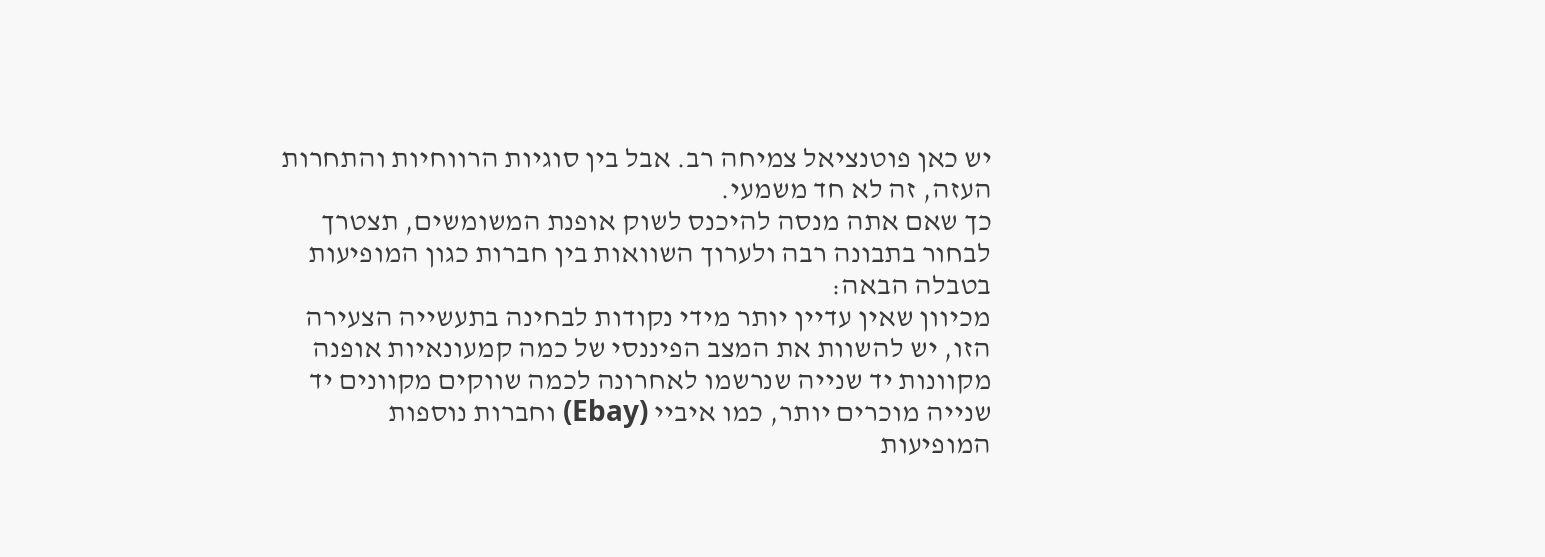יש כאן פוטנציאל צמיחה רב. אבל בין סוגיות הרווחיות והתחרות העזה, זה לא חד משמעי.
כך שאם אתה מנסה להיכנס לשוק אופנת המשומשים, תצטרך לבחור בתבונה רבה ולערוך השוואות בין חברות כגון המופיעות בטבלה הבאה:
מכיוון שאין עדיין יותר מידי נקודות לבחינה בתעשייה הצעירה הזו, יש להשוות את המצב הפיננסי של כמה קמעונאיות אופנה מקוונות יד שנייה שנרשמו לאחרונה לכמה שווקים מקוונים יד שנייה מוכרים יותר, כמו איביי (Ebay) וחברות נוספות המופיעות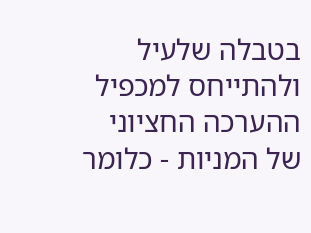בטבלה שלעיל ולהתייחס למכפיל ההערכה החציוני של המניות - כלומר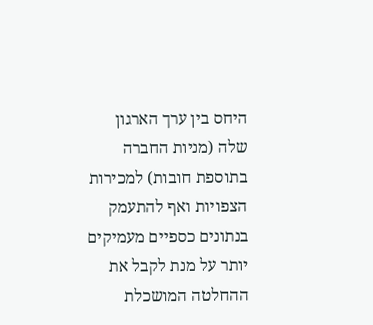היחס בין ערך הארגון שלה (מניות החברה בתוספת חובות) למכירות הצפויות ואף להתעמק בנתונים כספיים מעמיקים יותר על מנת לקבל את ההחלטה המושכלת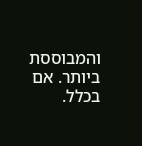והמבוססת ביותר. אם בכלל.